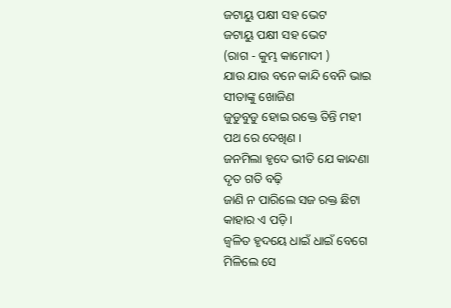ଜଟାୟୁ ପକ୍ଷୀ ସହ ଭେଟ
ଜଟାୟୁ ପକ୍ଷୀ ସହ ଭେଟ
(ରାଗ - କୁମ୍ଭ କାମୋଦୀ )
ଯାଉ ଯାଉ ବନେ କାନ୍ଦି ବେନି ଭାଇ
ସୀତାଙ୍କୁ ଖୋଜିଣ
ଜୁଡୁବୁଡୁ ହୋଇ ରକ୍ତେ ତିନ୍ତି ମହୀ
ପଥ ରେ ଦେଖିଣ ।
ଜନମିଲା ହୃଦେ ଭୀତି ଯେ କାନ୍ଦଣା
ଦୃତ ଗତି ବଢ଼ି
ଜାଣି ନ ପାରିଲେ ସଜ ରକ୍ତ ଛିଟା
କାହାର ଏ ପଡ଼ି ।
ଜ୍ବଳିତ ହୃଦୟେ ଧାଇଁ ଧାଇଁ ବେଗେ
ମିଳିଲେ ସେ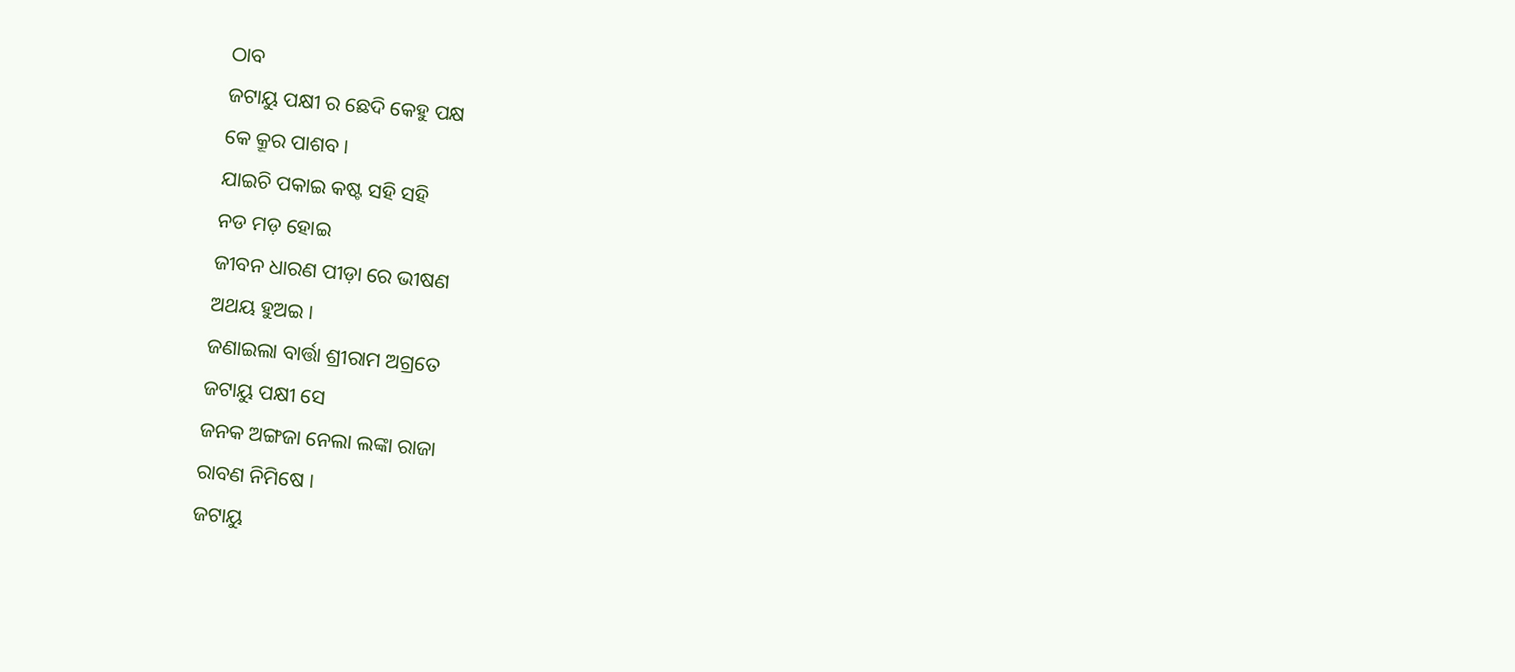ଠାବ
ଜଟାୟୁ ପକ୍ଷୀ ର ଛେଦି କେହୁ ପକ୍ଷ
କେ କ୍ରୂର ପାଶବ ।
ଯାଇଚି ପକାଇ କଷ୍ଟ ସହି ସହି
ନଡ ମଡ଼ ହୋଇ
ଜୀବନ ଧାରଣ ପୀଡ଼ା ରେ ଭୀଷଣ
ଅଥୟ ହୁଅଇ ।
ଜଣାଇଲା ବାର୍ତ୍ତା ଶ୍ରୀରାମ ଅଗ୍ରତେ
ଜଟାୟୁ ପକ୍ଷୀ ସେ
ଜନକ ଅଙ୍ଗଜା ନେଲା ଲଙ୍କା ରାଜା
ରାବଣ ନିମିଷେ ।
ଜଟାୟୁ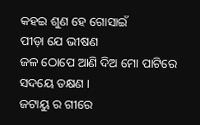କହଇ ଶୁଣ ହେ ଗୋସାଇଁ
ପୀଡ଼ା ଯେ ଭୀଷଣ
ଜଳ ଠୋପେ ଆଣି ଦିଅ ମୋ ପାଟିରେ
ସଦୟେ ତକ୍ଷଣ ।
ଜଟାୟୁ ର ଗୀରେ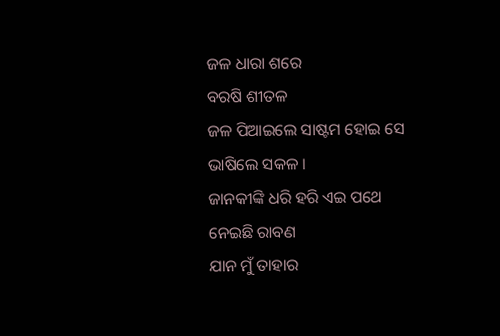ଜଳ ଧାରା ଶରେ
ବରଷି ଶୀତଳ
ଜଳ ପିଆଇଲେ ସାଷ୍ଟମ ହୋଇ ସେ
ଭାଷିଲେ ସକଳ ।
ଜାନକୀଙ୍କି ଧରି ହରି ଏଇ ପଥେ
ନେଇଛି ରାବଣ
ଯାନ ମୁଁ ତାହାର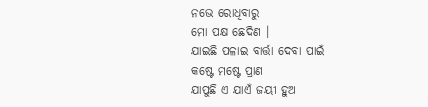ନଭେ ରୋଧିବାରୁ
ମୋ ପକ୍ଷ ଛେଦିଣ ।
ଯାଇଛି ପଳାଇ ବାର୍ତ୍ତା ଦେବା ପାଇଁ
କଷ୍ଟେ ମଷ୍ଟେ ପ୍ରାଣ
ଯାପୁଛି ଏ ଯାଏଁ ଜୟୀ ହୁଅ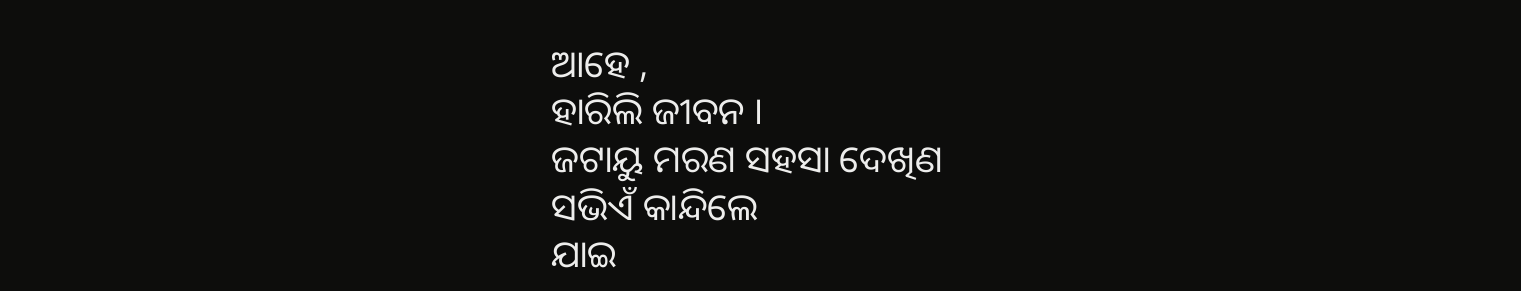ଆହେ ,
ହାରିଲି ଜୀବନ ।
ଜଟାୟୁ ମରଣ ସହସା ଦେଖିଣ
ସଭିଏଁ କାନ୍ଦିଲେ
ଯାଇ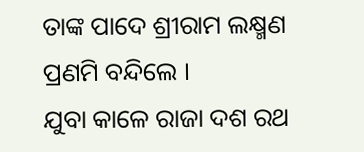ତାଙ୍କ ପାଦେ ଶ୍ରୀରାମ ଲକ୍ଷ୍ମଣ
ପ୍ରଣମି ବନ୍ଦିଲେ ।
ଯୁବା କାଳେ ରାଜା ଦଶ ରଥ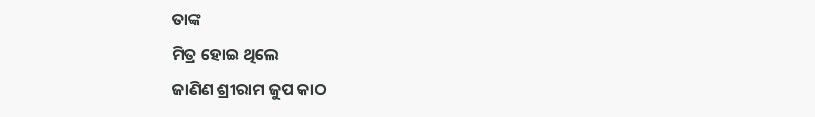ତାଙ୍କ
ମିତ୍ର ହୋଇ ଥିଲେ
ଜାଣିଣ ଶ୍ରୀରାମ ଜୁପ କାଠ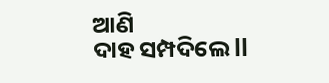ଆଣି
ଦାହ ସମ୍ପଦିଲେ ll